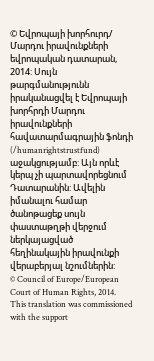© Եվրոպայի խորհուրդ/ Մարդու իրավունքների եվրոպական դատարան, 2014: Սույն թարգմանությունն իրականացվել է Եվրոպայի խորհրդի Մարդու իրավունքների հավատարմագրային ֆոնդի (/humanrightstrustfund) աջակցությամբ: Այն որևէ կերպ չի պարտավորեցնում Դատարանին: Ավելին իմանալու համար ծանոթացեք սույն փաստաթղթի վերջում ներկայացված հեղինակային իրավունքի վերաբերյալ նշումներին:
© Council of Europe/European Court of Human Rights, 2014. This translation was commissioned with the support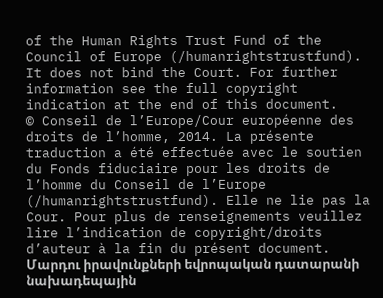of the Human Rights Trust Fund of the Council of Europe (/humanrightstrustfund). It does not bind the Court. For further information see the full copyright indication at the end of this document.
© Conseil de l’Europe/Cour européenne des droits de l’homme, 2014. La présente traduction a été effectuée avec le soutien du Fonds fiduciaire pour les droits de l’homme du Conseil de l’Europe (/humanrightstrustfund). Elle ne lie pas la Cour. Pour plus de renseignements veuillez lire l’indication de copyright/droits d’auteur à la fin du présent document.
Մարդու իրավունքների եվրոպական դատարանի նախադեպային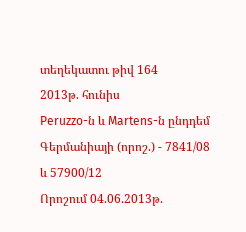տեղեկատու թիվ 164
2013թ. հունիս
Peruzzo-ն և Martens-ն ընդդեմ Գերմանիայի (որոշ.) - 7841/08 և 57900/12
Որոշում 04.06.2013թ.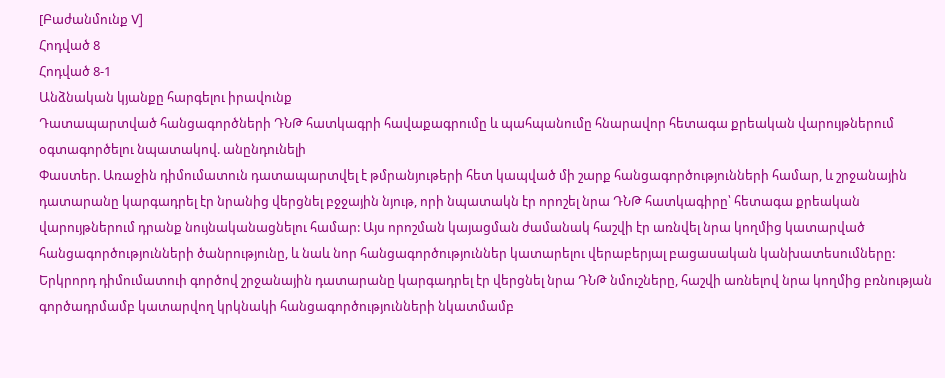[Բաժանմունք V]
Հոդված 8
Հոդված 8-1
Անձնական կյանքը հարգելու իրավունք
Դատապարտված հանցագործների ԴՆԹ հատկագրի հավաքագրումը և պահպանումը հնարավոր հետագա քրեական վարույթներում օգտագործելու նպատակով. անընդունելի
Փաստեր. Առաջին դիմումատուն դատապարտվել է թմրանյութերի հետ կապված մի շարք հանցագործությունների համար, և շրջանային դատարանը կարգադրել էր նրանից վերցնել բջջային նյութ, որի նպատակն էր որոշել նրա ԴՆԹ հատկագիրը՝ հետագա քրեական վարույթներում դրանք նույնականացնելու համար: Այս որոշման կայացման ժամանակ հաշվի էր առնվել նրա կողմից կատարված հանցագործությունների ծանրությունը, և նաև նոր հանցագործություններ կատարելու վերաբերյալ բացասական կանխատեսումները: Երկրորդ դիմումատուի գործով շրջանային դատարանը կարգադրել էր վերցնել նրա ԴՆԹ նմուշները, հաշվի առնելով նրա կողմից բռնության գործադրմամբ կատարվող կրկնակի հանցագործությունների նկատմամբ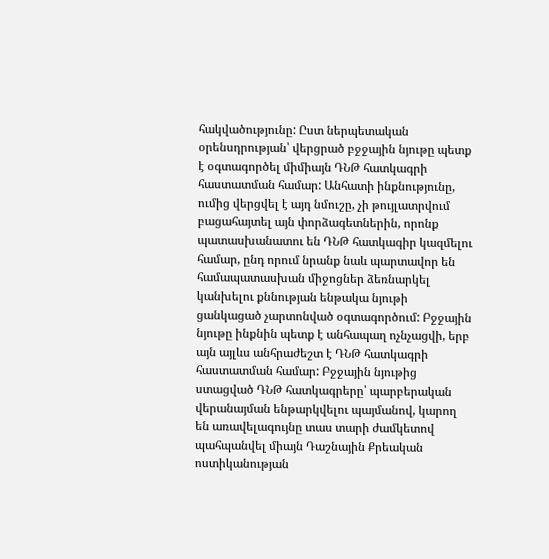հակվածությունը: Ըստ ներպետական օրենսդրության՝ վերցրած բջջային նյութը պետք է օգտագործել միմիայն ԴՆԹ հատկագրի հաստատման համար: Անհատի ինքնությունը, ումից վերցվել է այդ նմուշը, չի թույլատրվում բացահայտել այն փորձագետներին, որոնք պատասխանատու են ԴՆԹ հատկագիր կազմելու համար, ընդ որում նրանք նաև պարտավոր են համապատասխան միջոցներ ձեռնարկել կանխելու քննության ենթակա նյութի ցանկացած չարտոնված օգտագործում: Բջջային նյութը ինքնին պետք է անհապաղ ոչնչացվի, երբ այն այլևս անհրաժեշտ է ԴՆԹ հատկագրի հաստատման համար: Բջջային նյութից ստացված ԴՆԹ հատկագրերը՝ պարբերական վերանայման ենթարկվելու պայմանով, կարող են առավելագույնը տաս տարի ժամկետով պահպանվել միայն Դաշնային Քրեական ոստիկանության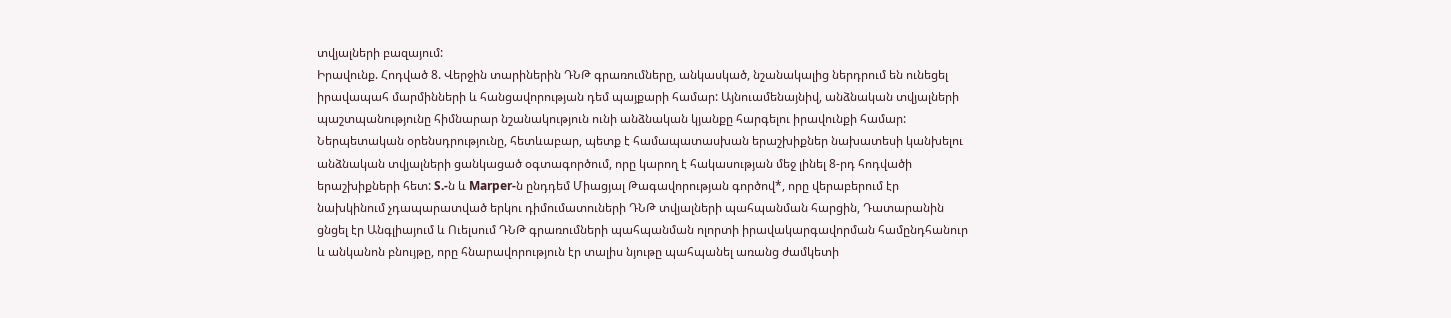տվյալների բազայում:
Իրավունք. Հոդված 8. Վերջին տարիներին ԴՆԹ գրառումները, անկասկած, նշանակալից ներդրում են ունեցել իրավապահ մարմինների և հանցավորության դեմ պայքարի համար: Այնուամենայնիվ, անձնական տվյալների պաշտպանությունը հիմնարար նշանակություն ունի անձնական կյանքը հարգելու իրավունքի համար: Ներպետական օրենսդրությունը, հետևաբար, պետք է համապատասխան երաշխիքներ նախատեսի կանխելու անձնական տվյալների ցանկացած օգտագործում, որը կարող է հակասության մեջ լինել 8-րդ հոդվածի երաշխիքների հետ: S.-ն և Marper-ն ընդդեմ Միացյալ Թագավորության գործով*, որը վերաբերում էր նախկինում չդապարատված երկու դիմումատուների ԴՆԹ տվյալների պահպանման հարցին, Դատարանին ցնցել էր Անգլիայում և Ուելսում ԴՆԹ գրառումների պահպանման ոլորտի իրավակարգավորման համընդհանուր և անկանոն բնույթը, որը հնարավորություն էր տալիս նյութը պահպանել առանց ժամկետի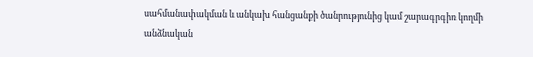սահմանափակման և անկախ հանցանքի ծանրությունից կամ շարագրգիռ կողմի անձնական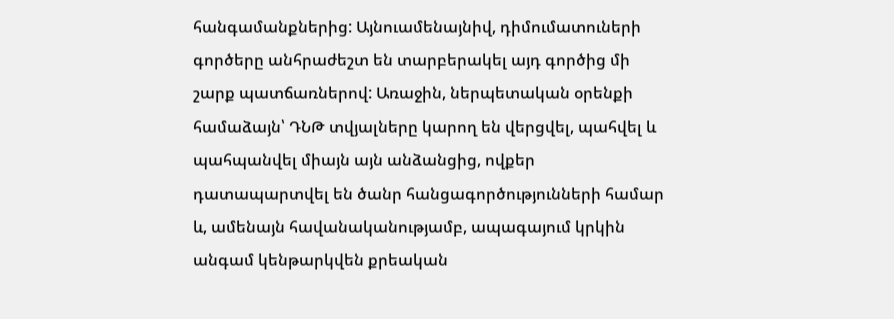հանգամանքներից: Այնուամենայնիվ, դիմումատուների գործերը անհրաժեշտ են տարբերակել այդ գործից մի շարք պատճառներով: Առաջին, ներպետական օրենքի համաձայն՝ ԴՆԹ տվյալները կարող են վերցվել, պահվել և պահպանվել միայն այն անձանցից, ովքեր դատապարտվել են ծանր հանցագործությունների համար և, ամենայն հավանականությամբ, ապագայում կրկին անգամ կենթարկվեն քրեական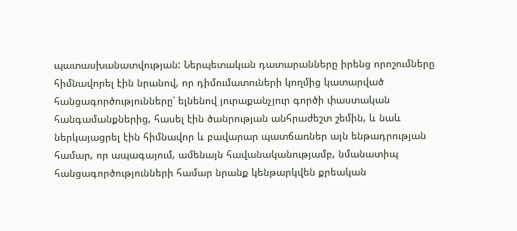պատասխանատվության: Ներպետական դատարանները իրենց որոշումները հիմնավորել էին նրանով, որ դիմումատուների կողմից կատարված հանցագործությունները՝ ելնենով յուրաքանչյուր գործի փաստական հանգամանքներից, հասել էին ծանրության անհրաժեշտ շեմին, և նաև ներկայացրել էին հիմնավոր և բավարար պատճառներ այն ենթադրության համար, որ ապագայում, ամենայն հավանականությամբ, նմանատիպ հանցագործությունների համար նրանք կենթարկվեն քրեական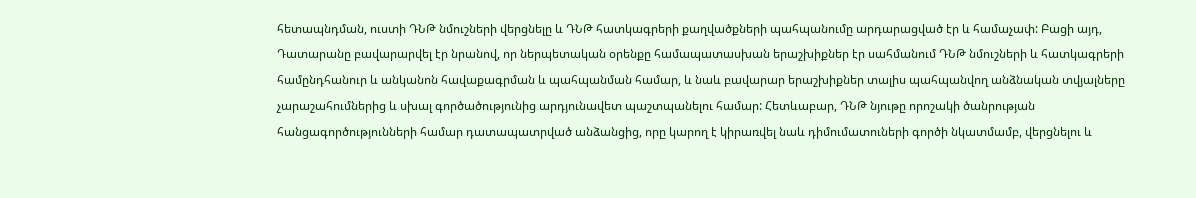հետապնդման, ուստի ԴՆԹ նմուշների վերցնելը և ԴՆԹ հատկագրերի քաղվածքների պահպանումը արդարացված էր և համաչափ: Բացի այդ, Դատարանը բավարարվել էր նրանով, որ ներպետական օրենքը համապատասխան երաշխիքներ էր սահմանում ԴՆԹ նմուշների և հատկագրերի համընդհանուր և անկանոն հավաքագրման և պահպանման համար, և նաև բավարար երաշխիքներ տալիս պահպանվող անձնական տվյալները չարաշահումներից և սխալ գործածությունից արդյունավետ պաշտպանելու համար: Հետևաբար, ԴՆԹ նյութը որոշակի ծանրության հանցագործությունների համար դատապատրված անձանցից, որը կարող է կիրառվել նաև դիմումատուների գործի նկատմամբ, վերցնելու և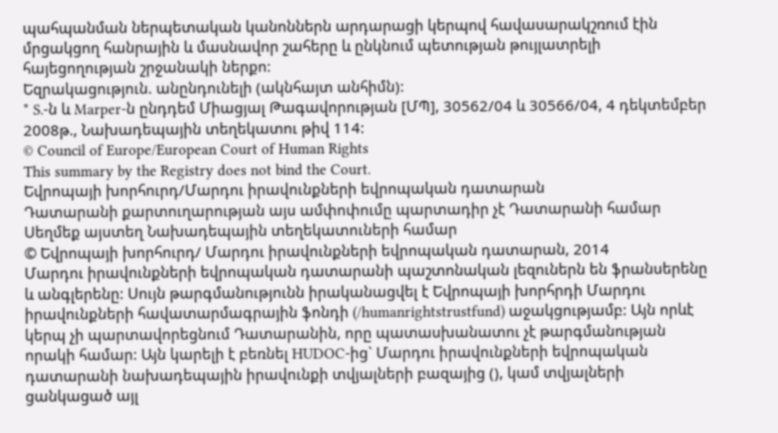պահպանման ներպետական կանոններն արդարացի կերպով հավասարակշռում էին մրցակցող հանրային և մասնավոր շահերը և ընկնում պետության թույլատրելի հայեցողության շրջանակի ներքո:
Եզրակացություն. անընդունելի (ակնհայտ անհիմն):
* S.-ն և Marper-ն ընդդեմ Միացյալ Թագավորության [ՄՊ], 30562/04 և 30566/04, 4 դեկտեմբեր 2008թ., Նախադեպային տեղեկատու թիվ 114:
© Council of Europe/European Court of Human Rights
This summary by the Registry does not bind the Court.
Եվրոպայի խորհուրդ/Մարդու իրավունքների եվրոպական դատարան
Դատարանի քարտուղարության այս ամփոփումը պարտադիր չէ Դատարանի համար
Սեղմեք այստեղ Նախադեպային տեղեկատուների համար
© Եվրոպայի խորհուրդ/ Մարդու իրավունքների եվրոպական դատարան, 2014
Մարդու իրավունքների եվրոպական դատարանի պաշտոնական լեզուներն են ֆրանսերենը և անգլերենը: Սույն թարգմանությունն իրականացվել է Եվրոպայի խորհրդի Մարդու իրավունքների հավատարմագրային ֆոնդի (/humanrightstrustfund) աջակցությամբ: Այն որևէ կերպ չի պարտավորեցնում Դատարանին, որը պատասխանատու չէ թարգմանության որակի համար: Այն կարելի է բեռնել HUDOC-ից` Մարդու իրավունքների եվրոպական դատարանի նախադեպային իրավունքի տվյալների բազայից (), կամ տվյալների ցանկացած այլ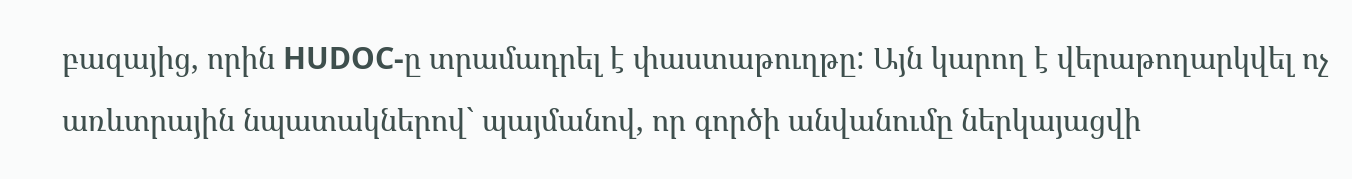բազայից, որին HUDOC-ը տրամադրել է փաստաթուղթը: Այն կարող է վերաթողարկվել ոչ առևտրային նպատակներով` պայմանով, որ գործի անվանումը ներկայացվի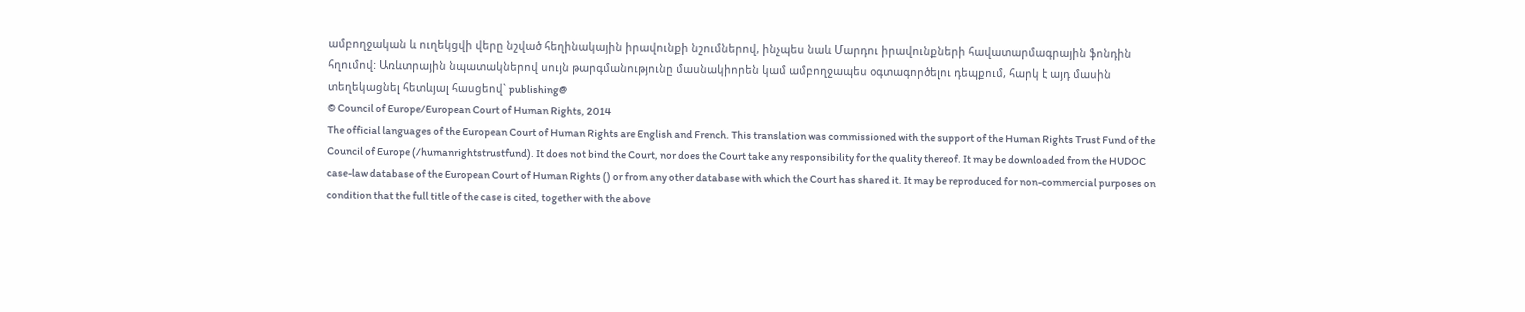ամբողջական և ուղեկցվի վերը նշված հեղինակային իրավունքի նշումներով, ինչպես նաև Մարդու իրավունքների հավատարմագրային ֆոնդին հղումով: Առևտրային նպատակներով սույն թարգմանությունը մասնակիորեն կամ ամբողջապես օգտագործելու դեպքում, հարկ է այդ մասին տեղեկացնել հետևյալ հասցեով` publishing@
© Council of Europe/European Court of Human Rights, 2014
The official languages of the European Court of Human Rights are English and French. This translation was commissioned with the support of the Human Rights Trust Fund of the Council of Europe (/humanrightstrustfund). It does not bind the Court, nor does the Court take any responsibility for the quality thereof. It may be downloaded from the HUDOC case-law database of the European Court of Human Rights () or from any other database with which the Court has shared it. It may be reproduced for non-commercial purposes on condition that the full title of the case is cited, together with the above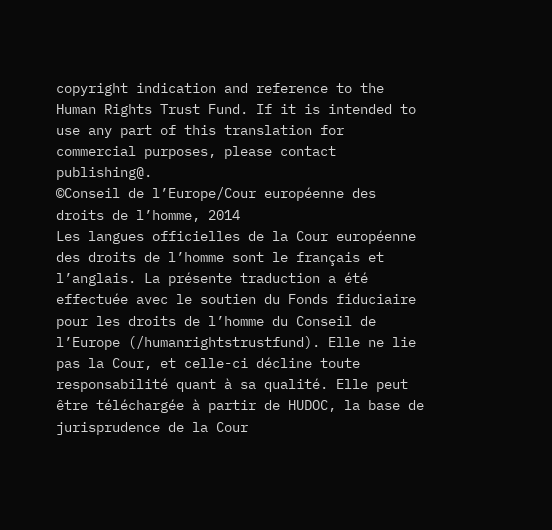copyright indication and reference to the Human Rights Trust Fund. If it is intended to use any part of this translation for commercial purposes, please contact publishing@.
©Conseil de l’Europe/Cour européenne des droits de l’homme, 2014
Les langues officielles de la Cour européenne des droits de l’homme sont le français et l’anglais. La présente traduction a été effectuée avec le soutien du Fonds fiduciaire pour les droits de l’homme du Conseil de l’Europe (/humanrightstrustfund). Elle ne lie pas la Cour, et celle-ci décline toute responsabilité quant à sa qualité. Elle peut être téléchargée à partir de HUDOC, la base de jurisprudence de la Cour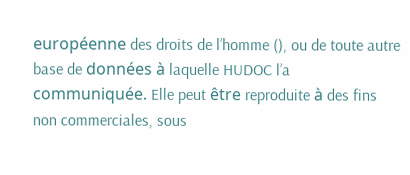européenne des droits de l’homme (), ou de toute autre base de données à laquelle HUDOC l’a communiquée. Elle peut être reproduite à des fins non commerciales, sous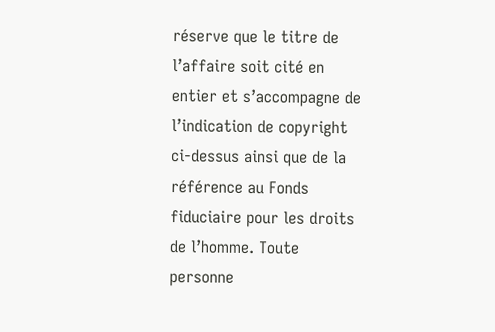réserve que le titre de l’affaire soit cité en entier et s’accompagne de l’indication de copyright ci-dessus ainsi que de la référence au Fonds fiduciaire pour les droits de l’homme. Toute personne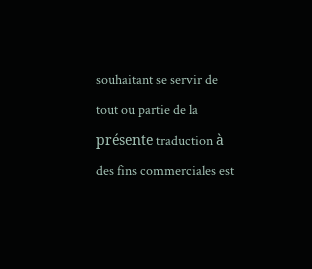souhaitant se servir de tout ou partie de la présente traduction à des fins commerciales est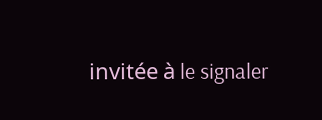invitée à le signaler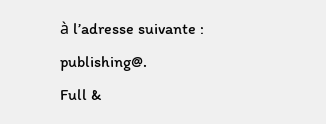à l’adresse suivante : publishing@.
Full &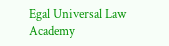Egal Universal Law Academy